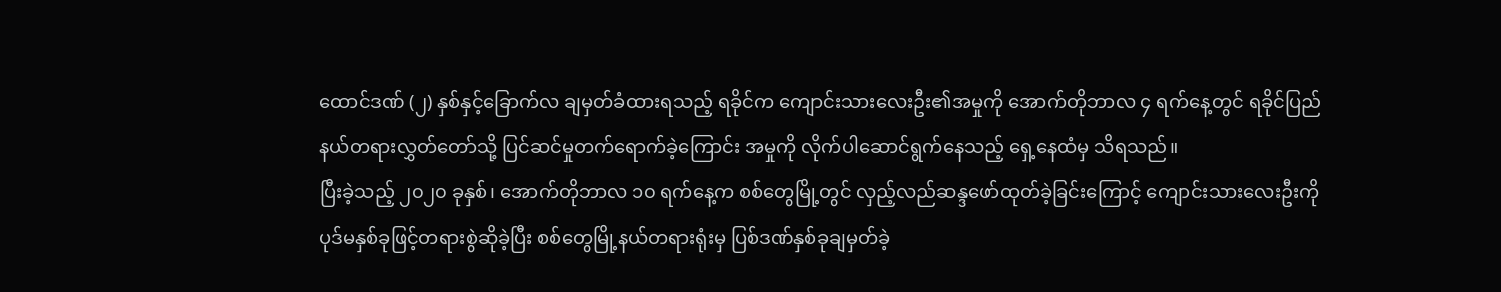ထောင်ဒဏ် (၂) နှစ်နှင့်ခြောက်လ ချမှတ်ခံထားရသည့် ရခိုင်က ကျောင်းသားလေးဦး၏အမှုကို အောက်တိုဘာလ ၄ ရက်နေ့တွင် ရခိုင်ပြည်နယ်တရားလွှတ်တော်သို့ ပြင်ဆင်မှုတက်ရောက်ခဲ့ကြောင်း အမှုကို လိုက်ပါဆောင်ရွက်နေသည့် ရှေ့နေထံမှ သိရသည်။
ပြီးခဲ့သည့် ၂၀၂၀ ခုနှစ်၊ အောက်တိုဘာလ ၁၀ ရက်နေ့က စစ်တွေမြို့တွင် လှည့်လည်ဆန္ဒဖော်ထုတ်ခဲ့ခြင်းကြောင့် ကျောင်းသားလေးဦးကို ပုဒ်မနှစ်ခုဖြင့်တရားစွဲဆိုခဲ့ပြီး စစ်တွေမြို့နယ်တရားရုံးမှ ပြစ်ဒဏ်နှစ်ခုချမှတ်ခဲ့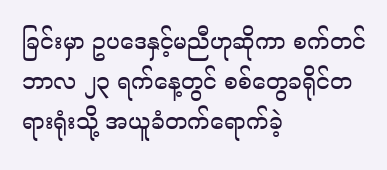ခြင်းမှာ ဥပဒေနှင့်မညီဟုဆိုကာ စက်တင်ဘာလ ၂၃ ရက်နေ့တွင် စစ်တွေခရိုင်တရားရုံးသို့ အယူခံတက်ရောက်ခဲ့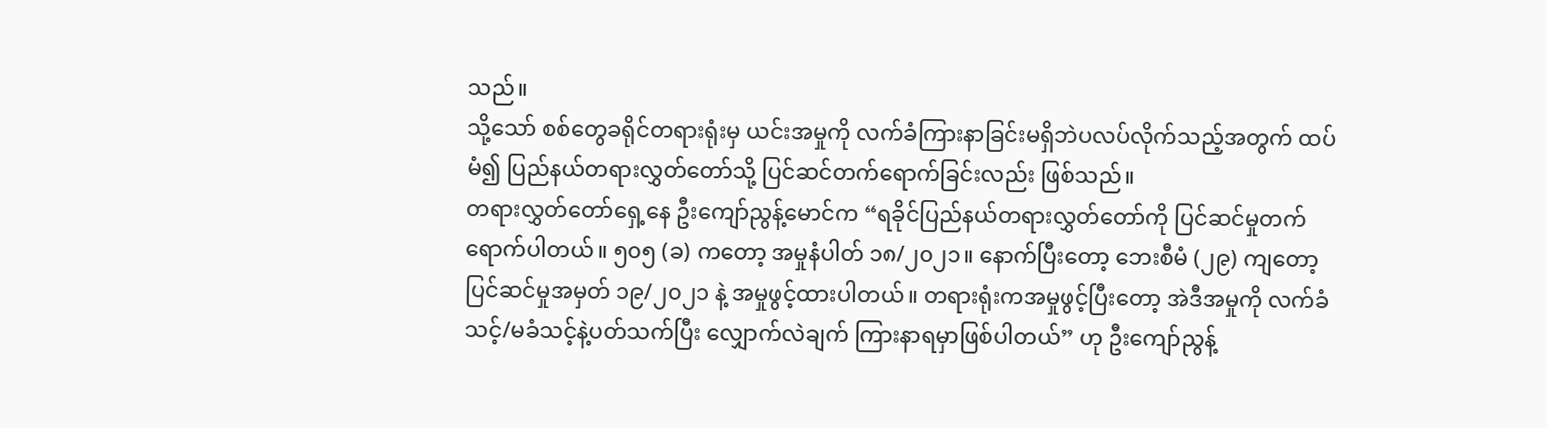သည်။
သို့သော် စစ်တွေခရိုင်တရားရုံးမှ ယင်းအမှုကို လက်ခံကြားနာခြင်းမရှိဘဲပလပ်လိုက်သည့်အတွက် ထပ်မံ၍ ပြည်နယ်တရားလွှတ်တော်သို့ ပြင်ဆင်တက်ရောက်ခြင်းလည်း ဖြစ်သည်။
တရားလွှတ်တော်ရှေ့နေ ဦးကျော်ညွန့်မောင်က “ရခိုင်ပြည်နယ်တရားလွှတ်တော်ကို ပြင်ဆင်မှုတက်ရောက်ပါတယ်။ ၅၀၅ (ခ) ကတော့ အမှုနံပါတ် ၁၈/၂၀၂၁။ နောက်ပြီးတော့ ဘေးစီမံ (၂၉) ကျတော့ ပြင်ဆင်မှုအမှတ် ၁၉/၂၀၂၁ နဲ့ အမှုဖွင့်ထားပါတယ်။ တရားရုံးကအမှုဖွင့်ပြီးတော့ အဲဒီအမှုကို လက်ခံသင့်/မခံသင့်နဲ့ပတ်သက်ပြီး လျှောက်လဲချက် ကြားနာရမှာဖြစ်ပါတယ်” ဟု ဦးကျော်ညွန့်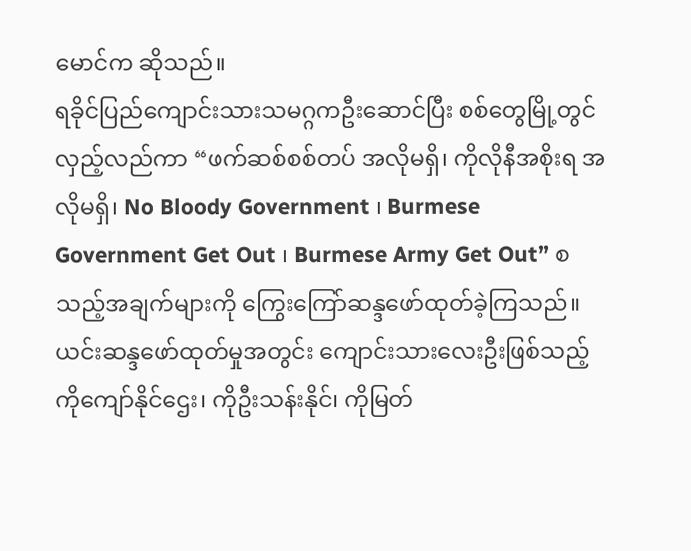မောင်က ဆိုသည်။
ရခိုင်ပြည်ကျောင်းသားသမဂ္ဂကဦးဆောင်ပြီး စစ်တွေမြို့တွင်လှည့်လည်ကာ “ဖက်ဆစ်စစ်တပ် အလိုမရှိ၊ ကိုလိုနီအစိုးရ အလိုမရှိ၊ No Bloody Government ၊ Burmese Government Get Out ၊ Burmese Army Get Out” စသည့်အချက်များကို ကြွေးကြော်ဆန္ဒဖော်ထုတ်ခဲ့ကြသည်။
ယင်းဆန္ဒဖော်ထုတ်မှုအတွင်း ကျောင်းသားလေးဦးဖြစ်သည့် ကိုကျော်နိုင်ဌေး၊ ကိုဦးသန်းနိုင်၊ ကိုမြတ်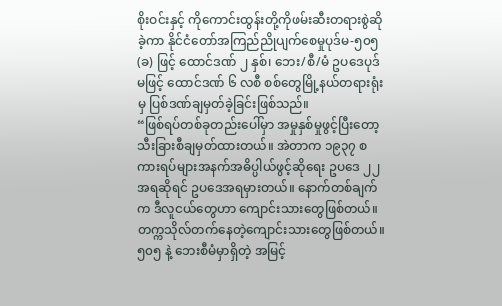စိုးဝင်းနှင့် ကိုကောင်းထွန်းတို့ကိုဖမ်းဆီးတရားစွဲဆိုခဲ့ကာ နိုင်ငံတော်အကြည်ညိုပျက်စေမှုပုဒ်မ-၅၀၅ (ခ) ဖြင့် ထောင်ဒဏ် ၂ နှစ်၊ ဘေး/စီ/မံ ဥပဒေပုဒ်မဖြင့် ထောင်ဒဏ် ၆ လစီ စစ်တွေမြို့နယ်တရားရုံးမှ ပြစ်ဒဏ်ချမှတ်ခဲ့ခြင်းဖြစ်သည်။
“ဖြစ်ရပ်တစ်ခုတည်းပေါ်မှာ အမှုနှစ်မှုဖွင့်ပြီးတော့ သီးခြားစီချမှတ်ထားတယ်။ အဲတာက ၁၉၃၇ စကားရပ်များအနက်အဓိပ္ပါယ်ဖွင့်ဆိုရေး ဥပဒေ ၂၂ အရဆိုရင် ဥပဒေအရမှားတယ်။ နောက်တစ်ချက်က ဒီလူငယ်တွေဟာ ကျောင်းသားတွေဖြစ်တယ်။ တက္ကသိုလ်တက်နေတဲ့ကျောင်းသားတွေဖြစ်တယ်။ ၅၀၅ နဲ့ ဘေးစီမံမှာရှိတဲ့ အမြင့်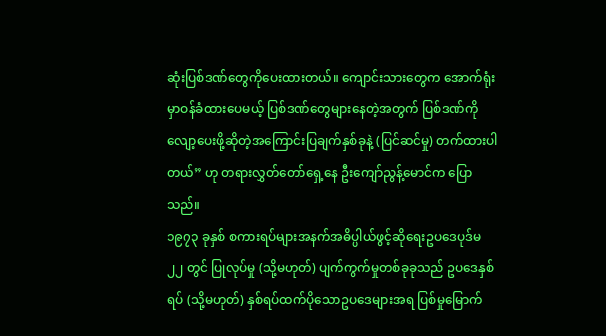ဆုံးပြစ်ဒဏ်တွေကိုပေးထားတယ်။ ကျောင်းသားတွေက အောက်ရုံးမှာဝန်ခံထားပေမယ့် ပြစ်ဒဏ်တွေများနေတဲ့အတွက် ပြစ်ဒဏ်ကိုလျော့ပေးဖို့ဆိုတဲ့အကြောင်းပြချက်နှစ်ခုနဲ့ (ပြင်ဆင်မှု) တက်ထားပါတယ်” ဟု တရားလွှတ်တော်ရှေ့နေ ဦးကျော်ညွန့်မောင်က ပြောသည်။
၁၉၇၃ ခုနှစ် စကားရပ်များအနက်အဓိပ္ပါယ်ဖွင့်ဆိုရေးဥပဒေပုဒ်မ ၂၂ တွင် ပြုလုပ်မှု (သို့မဟုတ်) ပျက်ကွက်မှုတစ်ခုခုသည် ဥပဒေနှစ်ရပ် (သို့မဟုတ်) နှစ်ရပ်ထက်ပိုသောဥပဒေများအရ ပြစ်မှုမြောက်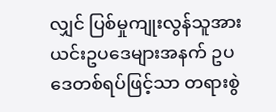လျှင် ပြစ်မှုကျုးလွန်သူအား ယင်းဥပဒေများအနက် ဥပဒေတစ်ရပ်ဖြင့်သာ တရားစွဲ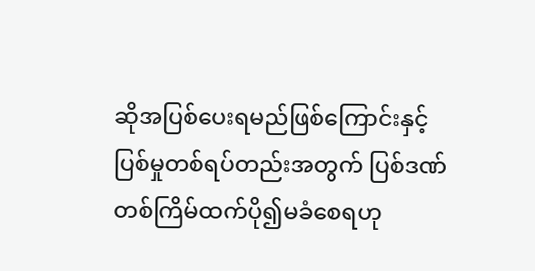ဆိုအပြစ်ပေးရမည်ဖြစ်ကြောင်းနှင့် ပြစ်မှုတစ်ရပ်တည်းအတွက် ပြစ်ဒဏ်တစ်ကြိမ်ထက်ပို၍မခံစေရဟု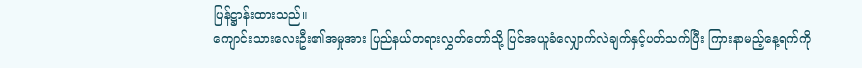ပြန်ဋ္ဌာန်းထားသည်။
ကျောင်းသားလေးဦး၏အမှုအား ပြည်နယ်တရားလွှတ်တော်သို့ ပြင်အယူခံလျှောက်လဲချက်နှင့်ပတ်သက်ပြီး ကြားနာမည့်နေ့ရက်ကို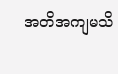အတိအကျမသိ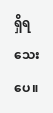ရှိရသေးပေ။